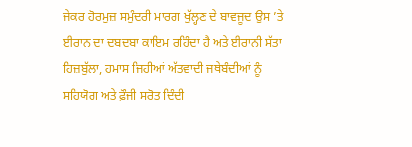ਜੇਕਰ ਹੋਰਮੁਜ਼ ਸਮੁੰਦਰੀ ਮਾਰਗ ਖੁੱਲ੍ਹਣ ਦੇ ਬਾਵਜੂਦ ਉਸ ’ਤੇ ਈਰਾਨ ਦਾ ਦਬਦਬਾ ਕਾਇਮ ਰਹਿੰਦਾ ਹੈ ਅਤੇ ਈਰਾਨੀ ਸੱਤਾ ਹਿਜ਼ਬੁੱਲਾ, ਹਮਾਸ ਜਿਹੀਆਂ ਅੱਤਵਾਦੀ ਜਥੇਬੰਦੀਆਂ ਨੂੰ ਸਹਿਯੋਗ ਅਤੇ ਫ਼ੌਜੀ ਸਰੋਤ ਦਿੰਦੀ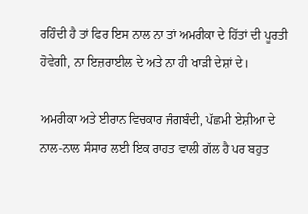ਰਹਿੰਦੀ ਹੈ ਤਾਂ ਫਿਰ ਇਸ ਨਾਲ ਨਾ ਤਾਂ ਅਮਰੀਕਾ ਦੇ ਹਿੱਤਾਂ ਦੀ ਪੂਰਤੀ ਹੋਵੇਗੀ, ਨਾ ਇਜ਼ਰਾਈਲ ਦੇ ਅਤੇ ਨਾ ਹੀ ਖਾੜੀ ਦੇਸ਼ਾਂ ਦੇ।

ਅਮਰੀਕਾ ਅਤੇ ਈਰਾਨ ਵਿਚਕਾਰ ਜੰਗਬੰਦੀ, ਪੱਛਮੀ ਏਸ਼ੀਆ ਦੇ ਨਾਲ-ਨਾਲ ਸੰਸਾਰ ਲਈ ਇਕ ਰਾਹਤ ਵਾਲੀ ਗੱਲ ਹੈ ਪਰ ਬਹੁਤ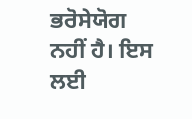ਭਰੋਸੇਯੋਗ ਨਹੀਂ ਹੈ। ਇਸ ਲਈ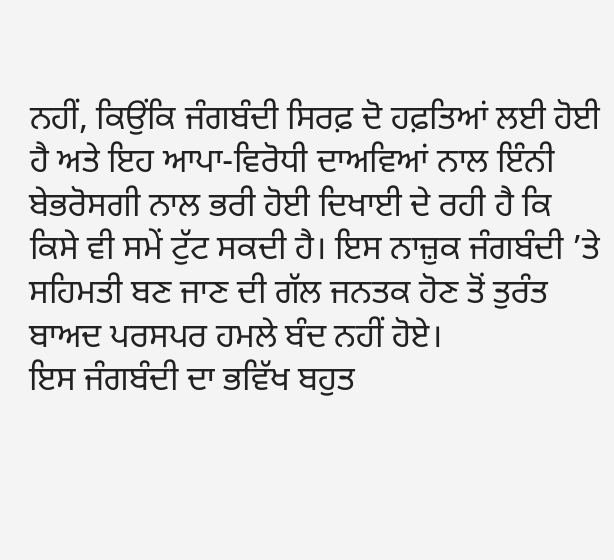ਨਹੀਂ, ਕਿਉਂਕਿ ਜੰਗਬੰਦੀ ਸਿਰਫ਼ ਦੋ ਹਫ਼ਤਿਆਂ ਲਈ ਹੋਈ ਹੈ ਅਤੇ ਇਹ ਆਪਾ-ਵਿਰੋਧੀ ਦਾਅਵਿਆਂ ਨਾਲ ਇੰਨੀ ਬੇਭਰੋਸਗੀ ਨਾਲ ਭਰੀ ਹੋਈ ਦਿਖਾਈ ਦੇ ਰਹੀ ਹੈ ਕਿ ਕਿਸੇ ਵੀ ਸਮੇਂ ਟੁੱਟ ਸਕਦੀ ਹੈ। ਇਸ ਨਾਜ਼ੁਕ ਜੰਗਬੰਦੀ ’ਤੇ ਸਹਿਮਤੀ ਬਣ ਜਾਣ ਦੀ ਗੱਲ ਜਨਤਕ ਹੋਣ ਤੋਂ ਤੁਰੰਤ ਬਾਅਦ ਪਰਸਪਰ ਹਮਲੇ ਬੰਦ ਨਹੀਂ ਹੋਏ।
ਇਸ ਜੰਗਬੰਦੀ ਦਾ ਭਵਿੱਖ ਬਹੁਤ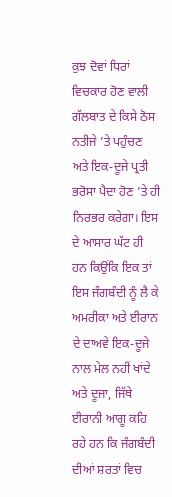ਕੁਝ ਦੋਵਾਂ ਧਿਰਾਂ ਵਿਚਕਾਰ ਹੋਣ ਵਾਲੀ ਗੱਲਬਾਤ ਦੇ ਕਿਸੇ ਠੋਸ ਨਤੀਜੇ ’ਤੇ ਪਹੁੰਚਣ ਅਤੇ ਇਕ-ਦੂਜੇ ਪ੍ਰਤੀ ਭਰੋਸਾ ਪੈਦਾ ਹੋਣ ’ਤੇ ਹੀ ਨਿਰਭਰ ਕਰੇਗਾ। ਇਸ ਦੇ ਆਸਾਰ ਘੱਟ ਹੀ ਹਨ ਕਿਉਂਕਿ ਇਕ ਤਾਂ ਇਸ ਜੰਗਬੰਦੀ ਨੂੰ ਲੈ ਕੇ ਅਮਰੀਕਾ ਅਤੇ ਈਰਾਨ ਦੇ ਦਾਅਵੇ ਇਕ-ਦੂਜੇ ਨਾਲ ਮੇਲ ਨਹੀਂ ਖਾਂਦੇ ਅਤੇ ਦੂਜਾ, ਜਿੱਥੇ ਈਰਾਨੀ ਆਗੂ ਕਹਿ ਰਹੇ ਹਨ ਕਿ ਜੰਗਬੰਦੀ ਦੀਆਂ ਸ਼ਰਤਾਂ ਵਿਚ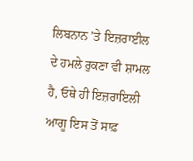ਲਿਬਨਾਨ ’ਤੇ ਇਜ਼ਰਾਈਲ ਦੇ ਹਮਲੇ ਰੁਕਣਾ ਵੀ ਸ਼ਾਮਲ ਹੈ, ਓਥੇ ਹੀ ਇਜ਼ਰਾਇਲੀ ਆਗੂ ਇਸ ਤੋਂ ਸਾਫ਼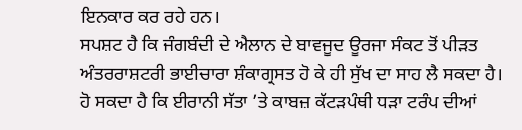ਇਨਕਾਰ ਕਰ ਰਹੇ ਹਨ।
ਸਪਸ਼ਟ ਹੈ ਕਿ ਜੰਗਬੰਦੀ ਦੇ ਐਲਾਨ ਦੇ ਬਾਵਜੂਦ ਊਰਜਾ ਸੰਕਟ ਤੋਂ ਪੀੜਤ ਅੰਤਰਰਾਸ਼ਟਰੀ ਭਾਈਚਾਰਾ ਸ਼ੰਕਾਗ੍ਰਸਤ ਹੋ ਕੇ ਹੀ ਸੁੱਖ ਦਾ ਸਾਹ ਲੈ ਸਕਦਾ ਹੈ। ਹੋ ਸਕਦਾ ਹੈ ਕਿ ਈਰਾਨੀ ਸੱਤਾ ’ਤੇ ਕਾਬਜ਼ ਕੱਟੜਪੰਥੀ ਧੜਾ ਟਰੰਪ ਦੀਆਂ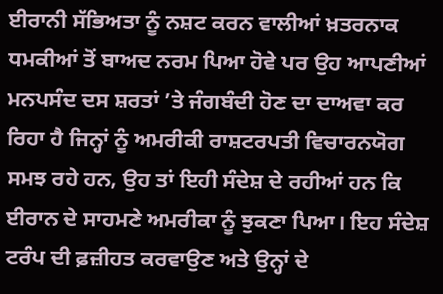ਈਰਾਨੀ ਸੱਭਿਅਤਾ ਨੂੰ ਨਸ਼ਟ ਕਰਨ ਵਾਲੀਆਂ ਖ਼ਤਰਨਾਕ ਧਮਕੀਆਂ ਤੋਂ ਬਾਅਦ ਨਰਮ ਪਿਆ ਹੋਵੇ ਪਰ ਉਹ ਆਪਣੀਆਂ ਮਨਪਸੰਦ ਦਸ ਸ਼ਰਤਾਂ ’ਤੇ ਜੰਗਬੰਦੀ ਹੋਣ ਦਾ ਦਾਅਵਾ ਕਰ ਰਿਹਾ ਹੈ ਜਿਨ੍ਹਾਂ ਨੂੰ ਅਮਰੀਕੀ ਰਾਸ਼ਟਰਪਤੀ ਵਿਚਾਰਨਯੋਗ ਸਮਝ ਰਹੇ ਹਨ, ਉਹ ਤਾਂ ਇਹੀ ਸੰਦੇਸ਼ ਦੇ ਰਹੀਆਂ ਹਨ ਕਿ ਈਰਾਨ ਦੇ ਸਾਹਮਣੇ ਅਮਰੀਕਾ ਨੂੰ ਝੁਕਣਾ ਪਿਆ। ਇਹ ਸੰਦੇਸ਼ ਟਰੰਪ ਦੀ ਫ਼ਜ਼ੀਹਤ ਕਰਵਾਉਣ ਅਤੇ ਉਨ੍ਹਾਂ ਦੇ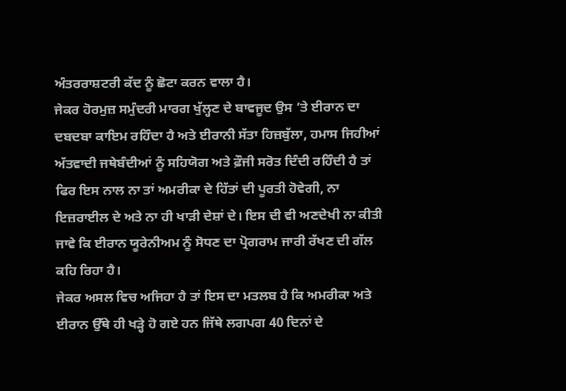ਅੰਤਰਰਾਸ਼ਟਰੀ ਕੱਦ ਨੂੰ ਛੋਟਾ ਕਰਨ ਵਾਲਾ ਹੈ।
ਜੇਕਰ ਹੋਰਮੁਜ਼ ਸਮੁੰਦਰੀ ਮਾਰਗ ਖੁੱਲ੍ਹਣ ਦੇ ਬਾਵਜੂਦ ਉਸ ’ਤੇ ਈਰਾਨ ਦਾ ਦਬਦਬਾ ਕਾਇਮ ਰਹਿੰਦਾ ਹੈ ਅਤੇ ਈਰਾਨੀ ਸੱਤਾ ਹਿਜ਼ਬੁੱਲਾ, ਹਮਾਸ ਜਿਹੀਆਂ ਅੱਤਵਾਦੀ ਜਥੇਬੰਦੀਆਂ ਨੂੰ ਸਹਿਯੋਗ ਅਤੇ ਫ਼ੌਜੀ ਸਰੋਤ ਦਿੰਦੀ ਰਹਿੰਦੀ ਹੈ ਤਾਂ ਫਿਰ ਇਸ ਨਾਲ ਨਾ ਤਾਂ ਅਮਰੀਕਾ ਦੇ ਹਿੱਤਾਂ ਦੀ ਪੂਰਤੀ ਹੋਵੇਗੀ, ਨਾ ਇਜ਼ਰਾਈਲ ਦੇ ਅਤੇ ਨਾ ਹੀ ਖਾੜੀ ਦੇਸ਼ਾਂ ਦੇ। ਇਸ ਦੀ ਵੀ ਅਣਦੇਖੀ ਨਾ ਕੀਤੀ ਜਾਵੇ ਕਿ ਈਰਾਨ ਯੂਰੇਨੀਅਮ ਨੂੰ ਸੋਧਣ ਦਾ ਪ੍ਰੋਗਰਾਮ ਜਾਰੀ ਰੱਖਣ ਦੀ ਗੱਲ ਕਹਿ ਰਿਹਾ ਹੈ।
ਜੇਕਰ ਅਸਲ ਵਿਚ ਅਜਿਹਾ ਹੈ ਤਾਂ ਇਸ ਦਾ ਮਤਲਬ ਹੈ ਕਿ ਅਮਰੀਕਾ ਅਤੇ ਈਰਾਨ ਉੱਥੇ ਹੀ ਖੜ੍ਹੇ ਹੋ ਗਏ ਹਨ ਜਿੱਥੇ ਲਗਪਗ 40 ਦਿਨਾਂ ਦੇ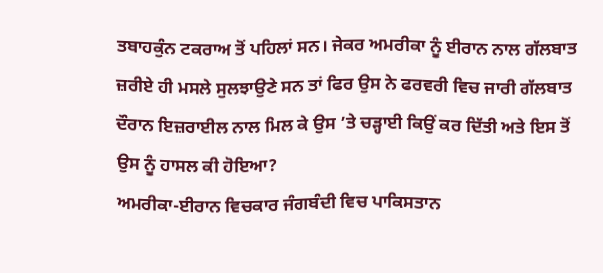ਤਬਾਹਕੁੰਨ ਟਕਰਾਅ ਤੋਂ ਪਹਿਲਾਂ ਸਨ। ਜੇਕਰ ਅਮਰੀਕਾ ਨੂੰ ਈਰਾਨ ਨਾਲ ਗੱਲਬਾਤ ਜ਼ਰੀਏ ਹੀ ਮਸਲੇ ਸੁਲਝਾਉਣੇ ਸਨ ਤਾਂ ਫਿਰ ਉਸ ਨੇ ਫਰਵਰੀ ਵਿਚ ਜਾਰੀ ਗੱਲਬਾਤ ਦੌਰਾਨ ਇਜ਼ਰਾਈਲ ਨਾਲ ਮਿਲ ਕੇ ਉਸ ’ਤੇ ਚੜ੍ਹਾਈ ਕਿਉਂ ਕਰ ਦਿੱਤੀ ਅਤੇ ਇਸ ਤੋਂ ਉਸ ਨੂੰ ਹਾਸਲ ਕੀ ਹੋਇਆ?
ਅਮਰੀਕਾ-ਈਰਾਨ ਵਿਚਕਾਰ ਜੰਗਬੰਦੀ ਵਿਚ ਪਾਕਿਸਤਾਨ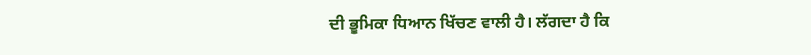ਦੀ ਭੂਮਿਕਾ ਧਿਆਨ ਖਿੱਚਣ ਵਾਲੀ ਹੈ। ਲੱਗਦਾ ਹੈ ਕਿ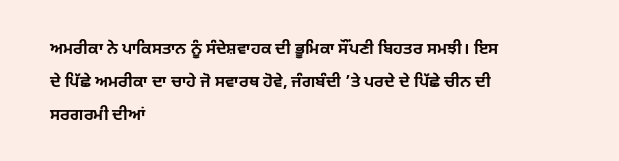ਅਮਰੀਕਾ ਨੇ ਪਾਕਿਸਤਾਨ ਨੂੰ ਸੰਦੇਸ਼ਵਾਹਕ ਦੀ ਭੂਮਿਕਾ ਸੌਂਪਣੀ ਬਿਹਤਰ ਸਮਝੀ। ਇਸ ਦੇ ਪਿੱਛੇ ਅਮਰੀਕਾ ਦਾ ਚਾਹੇ ਜੋ ਸਵਾਰਥ ਹੋਵੇ, ਜੰਗਬੰਦੀ ’ਤੇ ਪਰਦੇ ਦੇ ਪਿੱਛੇ ਚੀਨ ਦੀ ਸਰਗਰਮੀ ਦੀਆਂ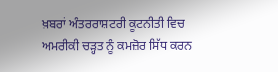ਖ਼ਬਰਾਂ ਅੰਤਰਰਾਸ਼ਟਰੀ ਕੂਟਨੀਤੀ ਵਿਚ ਅਮਰੀਕੀ ਚੜ੍ਹਤ ਨੂੰ ਕਮਜ਼ੋਰ ਸਿੱਧ ਕਰਨ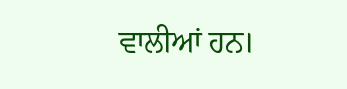ਵਾਲੀਆਂ ਹਨ।